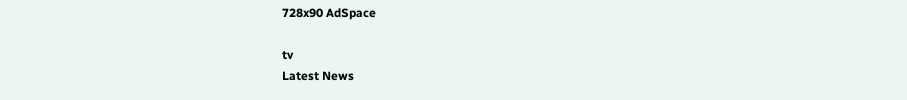728x90 AdSpace

tv
Latest News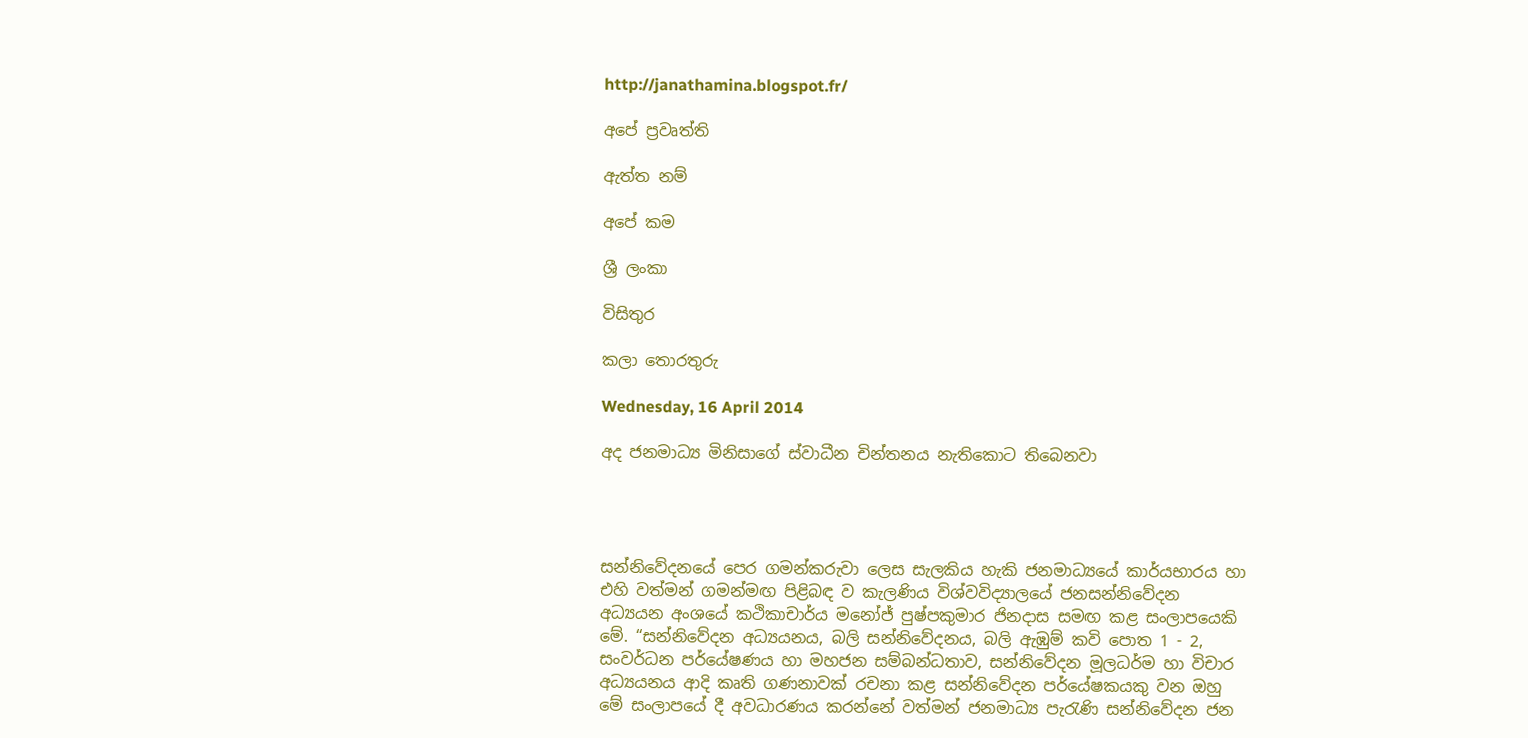http://janathamina.blogspot.fr/

අපේ ප්‍රවෘත්ති

ඇත්ත නම්

අපේ කම

ශ්‍රී ලංකා

විසිතුර

කලා තොරතුරු

Wednesday, 16 April 2014

අද ජනමාධ්‍ය මිනිසාගේ ස්වාධීන චින්තනය නැතිකොට තිබෙනවා




සන්නිවේදනයේ පෙර ගමන්කරුවා ලෙස සැලකිය හැකි ජනමාධ්‍යයේ කාර්යභාරය හා එහි වත්මන් ගමන්මඟ පිළිබඳ ව කැලණිය විශ්වවිද්‍යාලයේ ජනසන්නිවේදන අධ්‍යයන අංශයේ කථිකාචාර්ය මනෝජ් පුෂ්පකුමාර ජිනදාස සමඟ කළ සංලාපයෙකි මේ. “සන්නිවේදන අධ්‍යයනය, බලි සන්නිවේදනය, බලි ඇඹුම් කවි පොත 1 - 2, සංවර්ධන පර්යේෂණය හා මහජන සම්බන්ධතාව, සන්නිවේදන මූලධර්ම හා විචාර අධ්‍යයනය ආදි කෘති ගණනාවක් රචනා කළ සන්නිවේදන පර්යේෂකයකු වන ඔහු මේ සංලාපයේ දී අවධාරණය කරන්නේ වත්මන් ජනමාධ්‍ය පැරැණි සන්නිවේදන ජන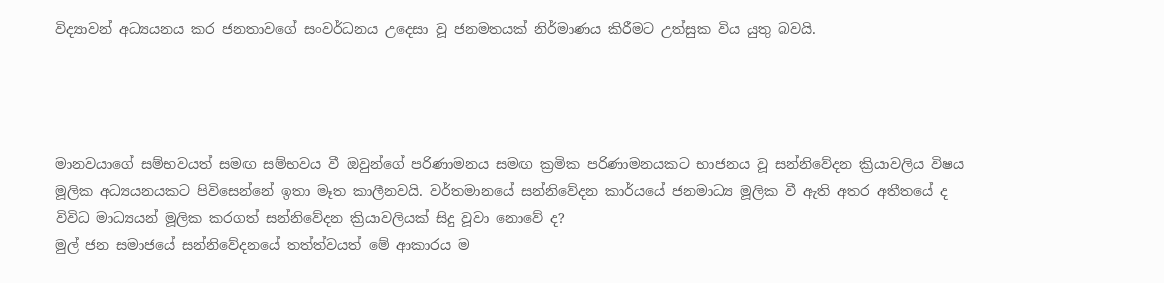විද්‍යාවන් අධ්‍යයනය කර ජනතාවගේ සංවර්ධනය උදෙසා වූ ජනමතයක් නිර්මාණය කිරීමට උත්සුක විය යුතු බවයි.




මානවයාගේ සම්භවයත් සමඟ සම්භවය වී ඔවුන්ගේ පරිණාමනය සමඟ ක්‍රමික පරිණාමනයකට භාජනය වූ සන්නිවේදන ක්‍රියාවලිය විෂය මූලික අධ්‍යයනයකට පිවිසෙන්නේ ඉතා මෑත කාලීනවයි. වර්තමානයේ සන්නිවේදන කාර්යයේ ජනමාධ්‍ය මූලික වී ඇති අතර අතීතයේ ද විවිධ මාධ්‍යයන් මූලික කරගත් සන්නිවේදන ක්‍රියාවලියක් සිදු වූවා නොවේ ද?
මුල් ජන සමාජයේ සන්නිවේදනයේ තත්ත්වයත් මේ ආකාරය ම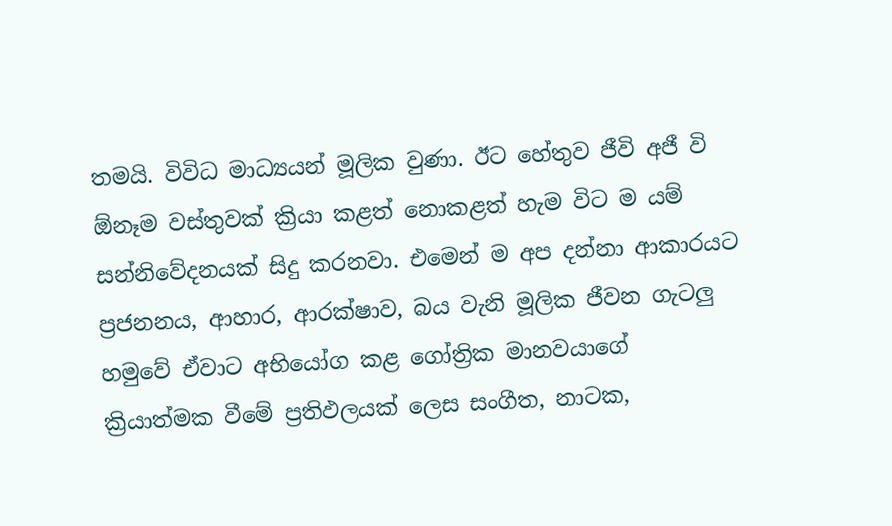තමයි. විවිධ මාධ්‍යයන් මූලික වුණා. ඊට හේතුව ජීවි අජී වි ඕනෑම වස්තුවක් ක්‍රියා කළත් නොකළත් හැම විට ම යම් සන්නිවේදනයක් සිදු කරනවා. එමෙන් ම අප දන්නා ආකාරයට ප්‍රජනනය, ආහාර, ආරක්ෂාව, බය වැනි මූලික ජීවන ගැටලු හමුවේ ඒවාට අභියෝග කළ ගෝත්‍රික මානවයාගේ ක්‍රියාත්මක වීමේ ප්‍රතිඵලයක් ලෙස සංගීත, නාටක,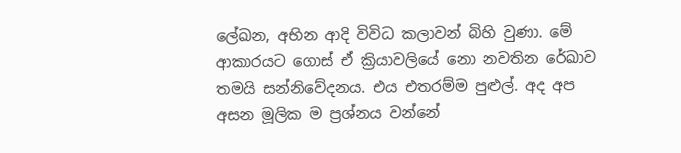ලේඛන, අභින ආදි විවිධ කලාවන් බිහි වුණා. මේ ආකාරයට ගොස් ඒ ක්‍රියාවලියේ නො නවතින රේඛාව තමයි සන්නිවේදනය. එය එතරම්ම පුළුල්. අද අප අසන මූලික ම ප්‍රශ්නය වන්නේ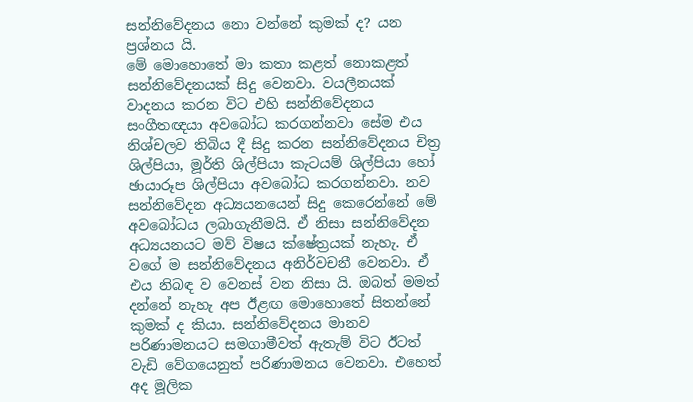සන්නිවේදනය නො වන්නේ කුමක් ද? යන ප්‍රශ්නය යි.
මේ මොහොතේ මා කතා කළත් නොකළත් සන්නිවේදනයක් සිදු වෙනවා. වයලීනයක් වාදනය කරන විට එහි සන්නිවේදනය සංගීතඥයා අවබෝධ කරගන්නවා සේම එය නිශ්චලව තිබිය දී සිදු කරන සන්නිවේදනය චිත්‍ර ශිල්පියා, මූර්ති ශිල්පියා කැටයම් ශිල්පියා හෝ ඡායාරූප ශිල්පියා අවබෝධ කරගන්නවා. නව සන්නිවේදන අධ්‍යයනයෙන් සිදු කෙරෙන්නේ මේ අවබෝධය ලබාගැනීමයි. ඒ නිසා සන්නිවේදන අධ්‍යයනයට මව් විෂය ක්ෂේත්‍රයක් නැහැ. ඒ වගේ ම සන්නිවේදනය අනිර්වචනී වෙනවා. ඒ එය නිබඳ ව වෙනස් වන නිසා යි. ඔබත් මමත් දන්නේ නැහැ අප ඊළඟ මොහොතේ සිතන්නේ කුමක් ද කියා. සන්නිවේදනය මානව පරිණාමනයට සමගාමීවත් ඇතැම් විට ඊටත් වැඩි වේගයෙනුත් පරිණාමනය වෙනවා. එහෙත් අද මූලික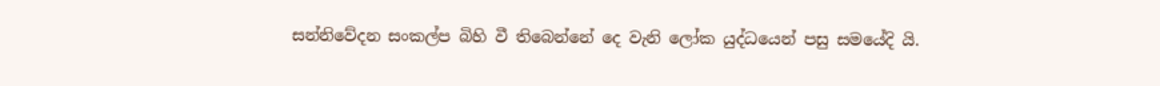සන්නිවේදන සංකල්ප බිහි වී තිබෙන්නේ දෙ වැනි ලෝක යුද්ධයෙන් පසු සමයේදි යි.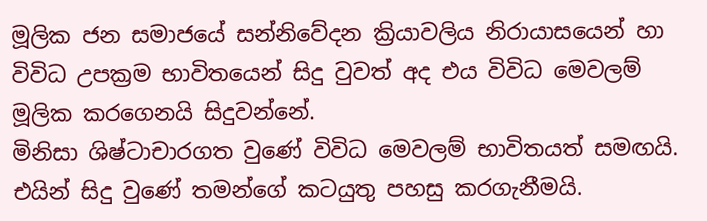මූලික ජන සමාජයේ සන්නිවේදන ක්‍රියාවලිය නිරායාසයෙන් හා විවිධ උපක්‍රම භාවිතයෙන් සිදු වුවත් අද එය විවිධ මෙවලම් මූලික කරගෙනයි සිදුවන්නේ.
මිනිසා ශිෂ්ටාචාරගත වුණේ විවිධ මෙවලම් භාවිතයත් සමඟයි. එයින් සිදු වුණේ තමන්ගේ කටයුතු පහසු කරගැනීමයි.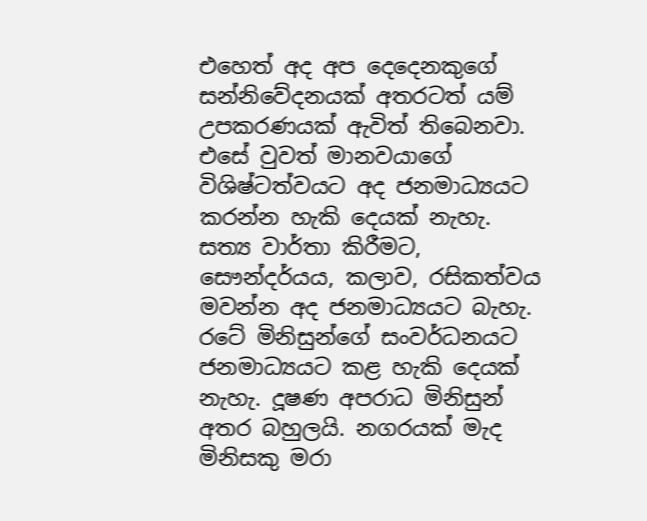එහෙත් අද අප දෙදෙනකුගේ සන්නිවේදනයක් අතරටත් යම් උපකරණයක් ඇවිත් තිබෙනවා. එසේ වුවත් මානවයාගේ විශිෂ්ටත්වයට අද ජනමාධ්‍යයට කරන්න හැකි දෙයක් නැහැ. සත්‍ය වාර්තා කිරීමට, සෞන්දර්යය, කලාව, රසිකත්වය මවන්න අද ජනමාධ්‍යයට බැහැ. රටේ මිනිසුන්ගේ සංවර්ධනයට ජනමාධ්‍යයට කළ හැකි දෙයක් නැහැ. දූෂණ අපරාධ මිනිසුන් අතර බහුලයි. නගරයක් මැද මිනිසකු මරා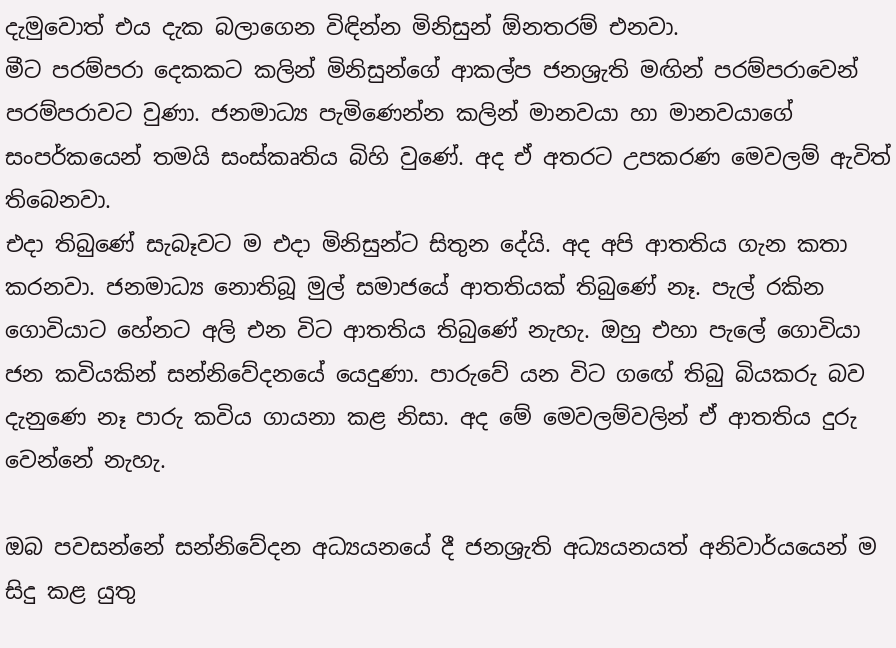දැමුවොත් එය දැක බලාගෙන විඳින්න මිනිසුන් ඕනතරම් එනවා.
මීට පරම්පරා දෙකකට කලින් මිනිසුන්ගේ ආකල්ප ජනශ්‍රැති මඟින් පරම්පරාවෙන් පරම්පරාවට වුණා. ජනමාධ්‍ය පැමිණෙන්න කලින් මානවයා හා මානවයාගේ සංපර්කයෙන් තමයි සංස්කෘතිය බිහි වුණේ. අද ඒ අතරට උපකරණ මෙවලම් ඇවිත් තිබෙනවා.
එදා තිබුණේ සැබෑවට ම එදා මිනිසුන්ට සිතුන දේයි. අද අපි ආතතිය ගැන කතා කරනවා. ජනමාධ්‍ය නොතිබූ මුල් සමාජයේ ආතතියක් තිබුණේ නෑ. පැල් රකින ගොවියාට හේනට අලි එන විට ආතතිය තිබුණේ නැහැ. ඔහු එහා පැලේ ගොවියා ජන කවියකින් සන්නිවේදනයේ යෙදුණා. පාරුවේ යන විට ගඟේ තිබු බියකරු බව දැනුණෙ නෑ පාරු කවිය ගායනා කළ නිසා. අද මේ මෙවලම්වලින් ඒ ආතතිය දුරු වෙන්නේ නැහැ.

ඔබ පවසන්නේ සන්නිවේදන අධ්‍යයනයේ දී ජනශ්‍රැති අධ්‍යයනයත් අනිවාර්යයෙන් ම සිදු කළ යුතු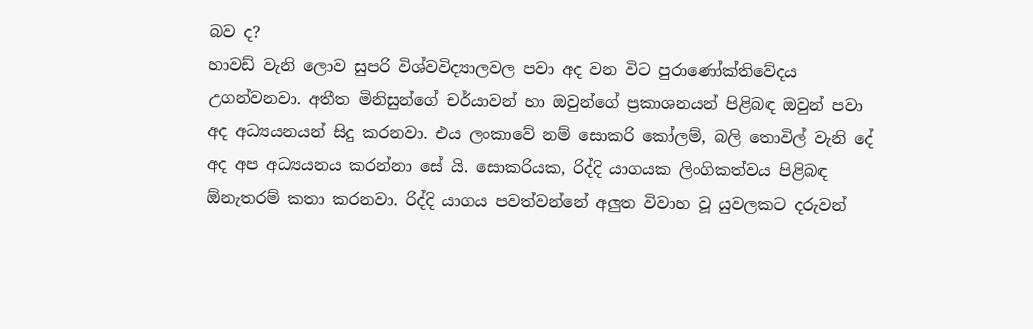බව ද?
හාවඩ් වැනි ලොව සුපරි විශ්වවිද්‍යාලවල පවා අද වන විට පුරාණෝක්තිවේදය උගන්වනවා. අතීත මිනිසුන්ගේ චර්යාවන් හා ඔවුන්ගේ ප්‍රකාශනයන් පිළිබඳ ඔවුන් පවා අද අධ්‍යයනයන් සිදු කරනවා. එය ලංකාවේ නම් සොකරි කෝලම්, බලි තොවිල් වැනි දේ අද අප අධ්‍යයනය කරන්නා සේ යි. සොකරියක, රිද්දි යාගයක ලිංගිකත්වය පිළිබඳ ඕනැතරම් කතා කරනවා. රිද්දි යාගය පවත්වන්නේ අලුත විවාහ වූ යුවලකට දරුවන්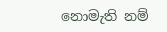නොමැති නම්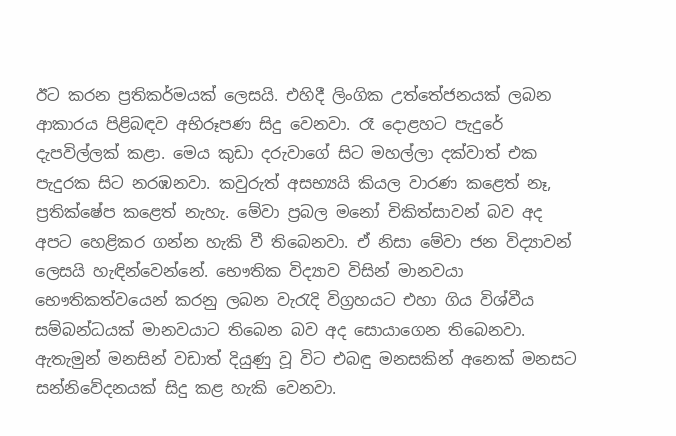ඊට කරන ප්‍රතිකර්මයක් ලෙසයි. එහිදී ලිංගික උත්තේජනයක් ලබන ආකාරය පිළිබඳව අභිරූපණ සිදු වෙනවා. රෑ දොළහට පැදුරේ දැපවිල්ලක් කළා. මෙය කුඩා දරුවාගේ සිට මහල්ලා දක්වාත් එක පැදුරක සිට නරඹනවා. කවුරුත් අසභ්‍යයි කියල වාරණ කළෙත් නෑ, ප්‍රතික්ෂේප කළෙත් නැහැ. මේවා ප්‍රබල මනෝ චිකිත්සාවන් බව අද අපට හෙළිකර ගන්න හැකි වී තිබෙනවා. ඒ නිසා මේවා ජන විද්‍යාවන් ලෙසයි හැඳින්වෙන්නේ. භෞතික විද්‍යාව විසින් මානවයා භෞතිකත්වයෙන් කරනු ලබන වැරැදි විග්‍රහයට එහා ගිය විශ්වීය සම්බන්ධයක් මානවයාට තිබෙන බව අද සොයාගෙන තිබෙනවා. ඇතැමුන් මනසින් වඩාත් දියුණු වූ විට එබඳු මනසකින් අනෙක් මනසට සන්නිවේදනයක් සිදු කළ හැකි වෙනවා.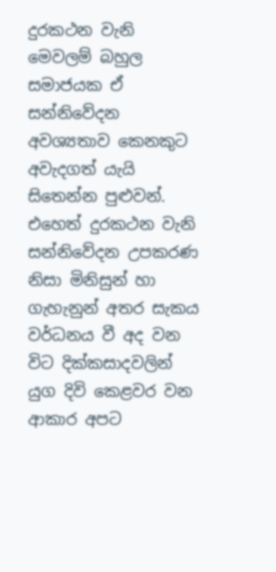දුරකථන වැනි මෙවලම් බහුල සමාජයක ඒ සන්නිවේදන අවශ්‍යතාව කෙනකුට අවැදගත් යැයි සිතෙන්න පුළුවන්. එහෙත් දුරකථන වැනි සන්නිවේදන උපකරණ නිසා මිනිසුන් හා ගැහැනුන් අතර සැකය වර්ධනය වී අද වන විට දික්කසාදවලින් යුග දිවි කෙළවර වන ආකාර අපට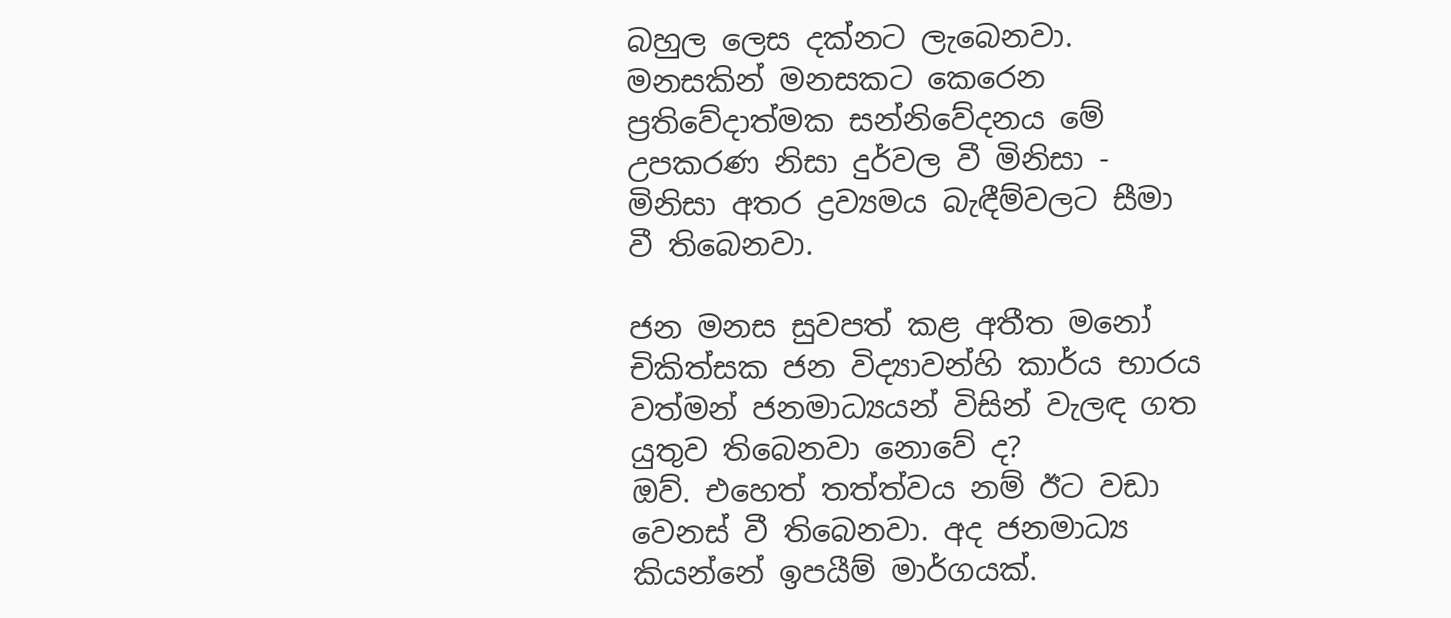බහුල ලෙස දක්නට ලැබෙනවා. මනසකින් මනසකට කෙරෙන ප්‍රතිවේදාත්මක සන්නිවේදනය මේ උපකරණ නිසා දුර්වල වී මිනිසා - මිනිසා අතර ද්‍රව්‍යමය බැඳීම්වලට සීමා වී තිබෙනවා.

ජන මනස සුවපත් කළ අතීත මනෝ චිකිත්සක ජන විද්‍යාවන්හි කාර්ය භාරය වත්මන් ජනමාධ්‍යයන් විසින් වැලඳ ගත යුතුව තිබෙනවා නොවේ ද?
ඔව්. එහෙත් තත්ත්වය නම් ඊට වඩා වෙනස් වී තිබෙනවා. අද ජනමාධ්‍ය කියන්නේ ඉපයීම් මාර්ගයක්.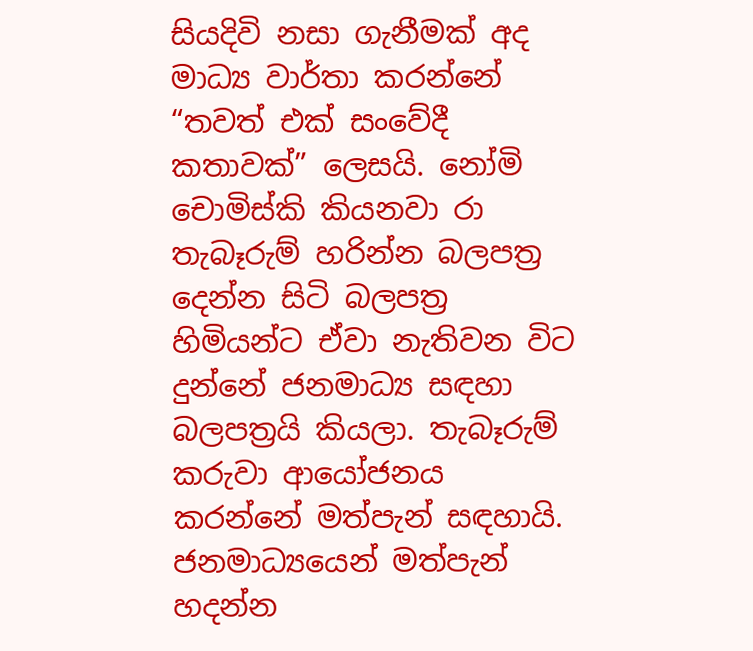සියදිවි නසා ගැනීමක් අද මාධ්‍ය වාර්තා කරන්නේ “තවත් එක් සංවේදී කතාවක්” ලෙසයි. නෝමි චොමිස්කි කියනවා රා තැබෑරුම් හරින්න බලපත්‍ර දෙන්න සිටි බලපත්‍ර හිමියන්ට ඒවා නැතිවන විට දුන්නේ ජනමාධ්‍ය සඳහා බලපත්‍රයි කියලා. තැබෑරුම් කරුවා ආයෝජනය කරන්නේ මත්පැන් සඳහායි. ජනමාධ්‍යයෙන් මත්පැන් හදන්න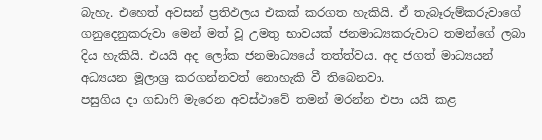බැහැ. එහෙත් අවසන් ප්‍රතිඵලය එකක් කරගත හැකියි. ඒ තැබෑරුම්කරුවාගේ ගනුදෙනුකරුවා මෙන් මත් වූ උමතු භාවයක් ජනමාධ්‍යකරුවාට තමන්ගේ ලබා දිය හැකියි. එයයි අද ලෝක ජනමාධ්‍යයේ තත්ත්වය. අද ජගත් මාධ්‍යයන් අධ්‍යයන මූලාශ්‍ර කරගන්නවත් නොහැකි වී තිබෙනවා.
පසුගිය දා ගඩාෆි මැරෙන අවස්ථාවේ තමන් මරන්න එපා යයි කළ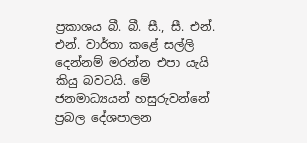ප්‍රකාශය බී. බී. සී., සී. එන්. එන්. වාර්තා කළේ සල්ලි දෙන්නම් මරන්න එපා යැයි කියු බවටයි. මේ ජනමාධ්‍යයන් හසුරුවන්නේ ප්‍රබල දේශපාලන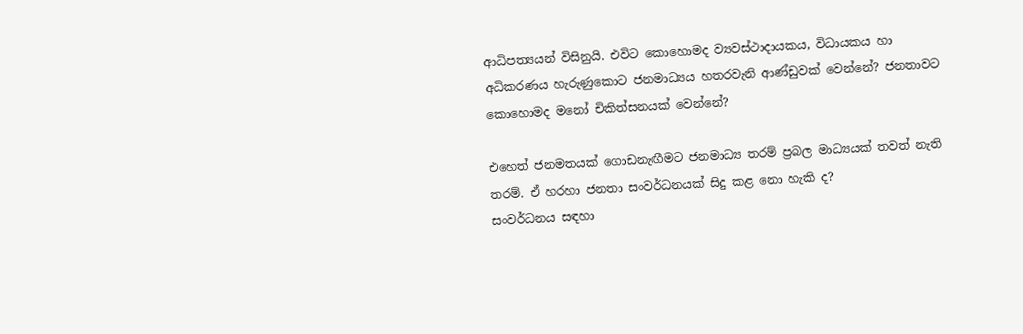ආධිපත්‍යයන් විසිනුයි. එවිට කොහොමද ව්‍යවස්ථාදායකය, විධායකය හා අධිකරණය හැරුණුකොට ජනමාධ්‍යය හතරවැනි ආණ්ඩුවක් වෙන්නේ? ජනතාවට කොහොමද මනෝ චිකිත්සනයක් වෙන්නේ?

එහෙත් ජනමතයක් ගොඩනැඟීමට ජනමාධ්‍ය තරම් ප්‍රබල මාධ්‍යයක් තවත් නැති තරම්. ඒ හරහා ජනතා සංවර්ධනයක් සිදු කළ නො හැකි ද?
සංවර්ධනය සඳහා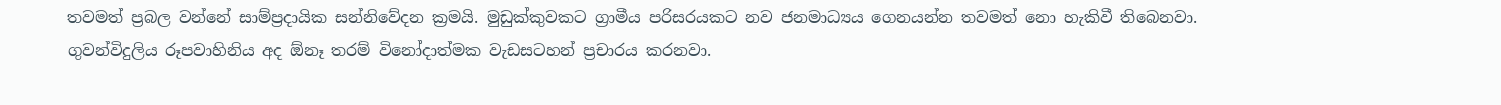තවමත් ප්‍රබල වන්නේ සාම්ප්‍රදායික සන්නිවේදන ක්‍රමයි. මුඩුක්කුවකට ග්‍රාමීය පරිසරයකට නව ජනමාධ්‍යය ගෙනයන්න තවමත් නො හැකිවී තිබෙනවා.
ගුවන්විදුලිය රූපවාහිනිය අද ඕනෑ තරම් විනෝදාත්මක වැඩසටහන් ප්‍රචාරය කරනවා.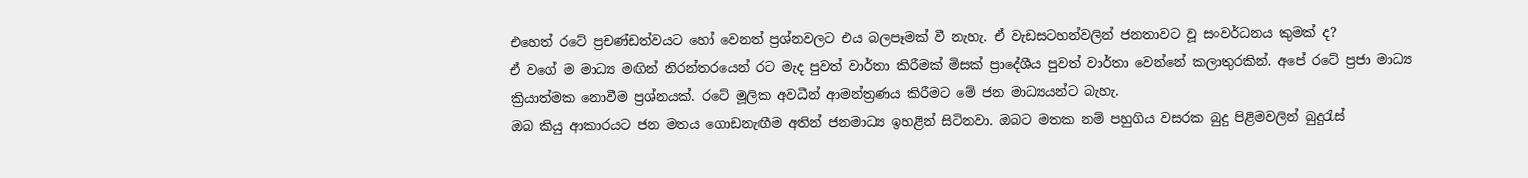එහෙත් රටේ ප්‍රචණ්ඩත්වයට හෝ වෙනත් ප්‍රශ්නවලට එය බලපෑමක් වී නැහැ. ඒ වැඩසටහන්වලින් ජනතාවට වූ සංවර්ධනය කුමක් ද?
ඒ වගේ ම මාධ්‍ය මඟින් නිරන්තරයෙන් රට මැද පුවත් වාර්තා කිරීමක් මිසක් ප්‍රාදේශීය පුවත් වාර්තා වෙන්නේ කලාතුරකින්. අපේ රටේ ප්‍රජා මාධ්‍ය ක්‍රියාත්මක නොවීම ප්‍රශ්නයක්. රටේ මූලික අවධීන් ආමන්ත්‍රණය කිරීමට මේ ජන මාධ්‍යයන්ට බැහැ.
ඔබ කියු ආකාරයට ජන මතය ගොඩනැඟීම අතින් ජනමාධ්‍ය ඉහළින් සිටිනවා. ඔබට මතක නම් පහුගිය වසරක බුදු පිළිමවලින් බුදුරැස්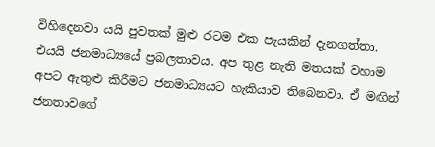විහිදෙනවා යයි පුවතක් මුළු රටම එක පැයකින් දැනගත්තා. එයයි ජනමාධ්‍යයේ ප්‍රබලතාවය. අප තුළ නැති මතයක් වහාම අපට ඇතුළු කිරීමට ජනමාධ්‍යයට හැකියාව තිබෙනවා. ඒ මඟින් ජනතාවගේ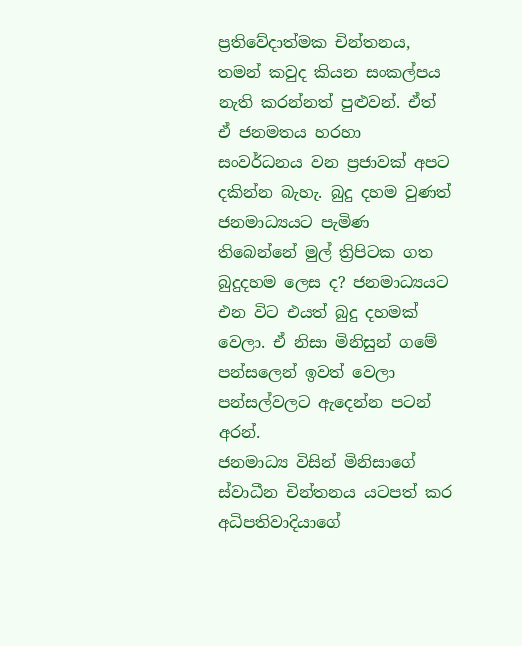ප්‍රතිවේදාත්මක චින්තනය, තමන් කවුද කියන සංකල්පය නැති කරන්නත් පුළුවන්. ඒත් ඒ ජනමතය හරහා සංවර්ධනය වන ප්‍රජාවක් අපට දකින්න බැහැ. බුදු දහම වුණත් ජනමාධ්‍යයට පැමිණ තිබෙන්නේ මුල් ත්‍රිපිටක ගත බුදුදහම ලෙස ද? ජනමාධ්‍යයට එන විට එයත් බුදු දහමක් වෙලා. ඒ නිසා මිනිසුන් ගමේ පන්සලෙන් ඉවත් වෙලා පන්සල්වලට ඇදෙන්න පටන් අරන්.
ජනමාධ්‍ය විසින් මිනිසාගේ ස්වාධීන චින්තනය යටපත් කර අධිපතිවාදියාගේ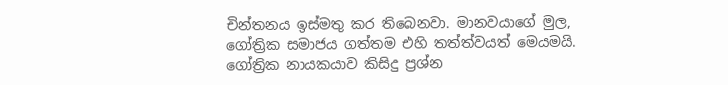චින්තනය ඉස්මතු කර තිබෙනවා. මානවයාගේ මුල, ගෝත්‍රික සමාජය ගත්තම එහි තත්ත්වයත් මෙයමයි. ගෝත්‍රික නායකයාව කිසිදු ප්‍රශ්න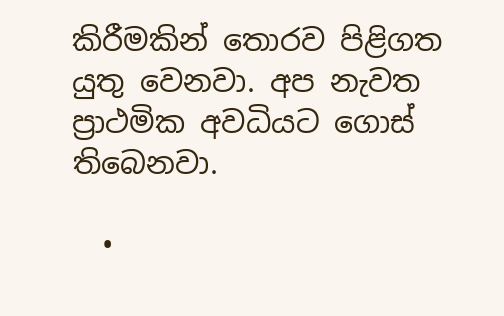කිරීමකින් තොරව පිළිගත යුතු වෙනවා. අප නැවත ප්‍රාථමික අවධියට ගොස් තිබෙනවා.

  •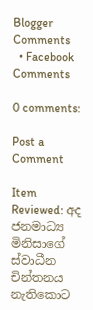Blogger Comments
  • Facebook Comments

0 comments:

Post a Comment

Item Reviewed: අද ජනමාධ්‍ය මිනිසාගේ ස්වාධීන චින්තනය නැතිකොට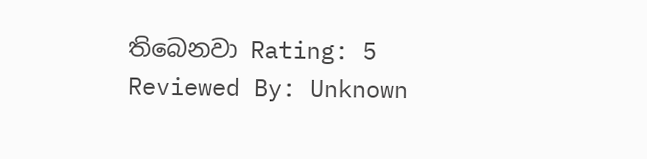තිබෙනවා Rating: 5 Reviewed By: Unknown